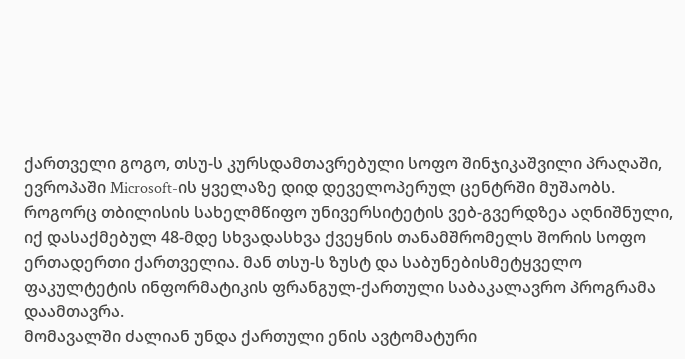ქართველი გოგო, თსუ-ს კურსდამთავრებული სოფო შინჯიკაშვილი პრაღაში, ევროპაში Microsoft-ის ყველაზე დიდ დეველოპერულ ცენტრში მუშაობს. როგორც თბილისის სახელმწიფო უნივერსიტეტის ვებ-გვერდზეა აღნიშნული, იქ დასაქმებულ 48-მდე სხვადასხვა ქვეყნის თანამშრომელს შორის სოფო ერთადერთი ქართველია. მან თსუ-ს ზუსტ და საბუნებისმეტყველო ფაკულტეტის ინფორმატიკის ფრანგულ-ქართული საბაკალავრო პროგრამა დაამთავრა.
მომავალში ძალიან უნდა ქართული ენის ავტომატური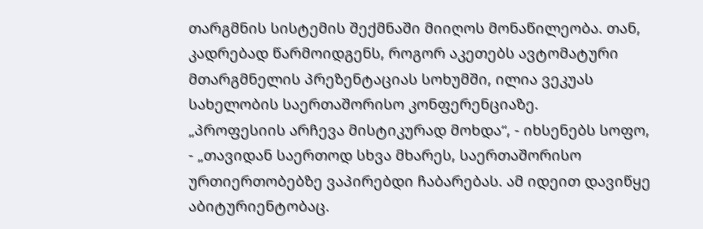თარგმნის სისტემის შექმნაში მიიღოს მონაწილეობა. თან, კადრებად წარმოიდგენს, როგორ აკეთებს ავტომატური მთარგმნელის პრეზენტაციას სოხუმში, ილია ვეკუას სახელობის საერთაშორისო კონფერენციაზე.
„პროფესიის არჩევა მისტიკურად მოხდა“, - იხსენებს სოფო, - „თავიდან საერთოდ სხვა მხარეს, საერთაშორისო ურთიერთობებზე ვაპირებდი ჩაბარებას. ამ იდეით დავიწყე აბიტურიენტობაც.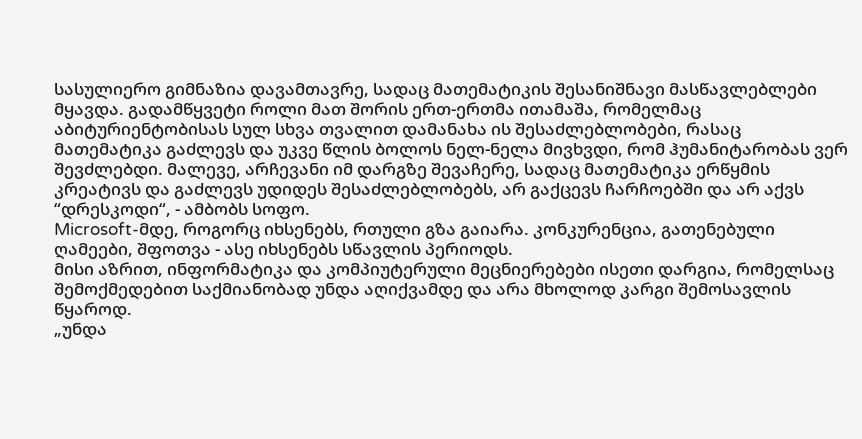სასულიერო გიმნაზია დავამთავრე, სადაც მათემატიკის შესანიშნავი მასწავლებლები მყავდა. გადამწყვეტი როლი მათ შორის ერთ-ერთმა ითამაშა, რომელმაც აბიტურიენტობისას სულ სხვა თვალით დამანახა ის შესაძლებლობები, რასაც მათემატიკა გაძლევს და უკვე წლის ბოლოს ნელ-ნელა მივხვდი, რომ ჰუმანიტარობას ვერ შევძლებდი. მალევე, არჩევანი იმ დარგზე შევაჩერე, სადაც მათემატიკა ერწყმის კრეატივს და გაძლევს უდიდეს შესაძლებლობებს, არ გაქცევს ჩარჩოებში და არ აქვს “დრესკოდი“, - ამბობს სოფო.
Microsoft-მდე, როგორც იხსენებს, რთული გზა გაიარა. კონკურენცია, გათენებული ღამეები, შფოთვა - ასე იხსენებს სწავლის პერიოდს.
მისი აზრით, ინფორმატიკა და კომპიუტერული მეცნიერებები ისეთი დარგია, რომელსაც შემოქმედებით საქმიანობად უნდა აღიქვამდე და არა მხოლოდ კარგი შემოსავლის წყაროდ.
„უნდა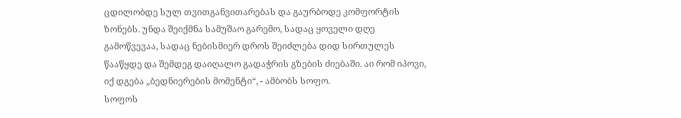ცდილობდე სულ თვითგანვითარებას და გაურბოდე კომფორტის ზონებს. უნდა შეიქმნა სამუშაო გარემო, სადაც ყოველი დღე გამოწვევაა, სადაც ნებისმიერ დროს შეიძლება დიდ სირთულეს წააწყდე და შემდეგ დაიღალო გადაჭრის გზების ძიებაში. აი რომ იპოვი, იქ დგება „ბედნიერების მომენტი“, - ამბობს სოფო.
სოფოს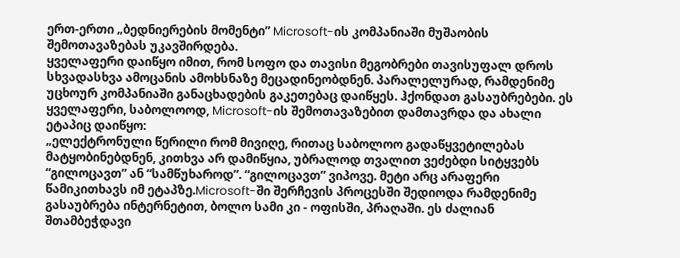ერთ-ერთი „ბედნიერების მომენტი” Microsoft-ის კომპანიაში მუშაობის შემოთავაზებას უკავშირდება.
ყველაფერი დაიწყო იმით, რომ სოფო და თავისი მეგობრები თავისუფალ დროს სხვადასხვა ამოცანის ამოხსნაზე მეცადინეობდნენ. პარალელურად, რამდენიმე უცხოურ კომპანიაში განაცხადების გაკეთებაც დაიწყეს. ჰქონდათ გასაუბრებები. ეს ყველაფერი, საბოლოოდ, Microsoft-ის შემოთავაზებით დამთავრდა და ახალი ეტაპიც დაიწყო:
„ელექტრონული წერილი რომ მივიღე, რითაც საბოლოო გადაწყვეტილებას მატყობინებდნენ, კითხვა არ დამიწყია, უბრალოდ თვალით ვეძებდი სიტყვებს “გილოცავთ” ან “სამწუხაროდ”. “გილოცავთ” ვიპოვე. მეტი არც არაფერი წამიკითხავს იმ ეტაპზე.Microsoft-ში შერჩევის პროცესში შედიოდა რამდენიმე გასაუბრება ინტერნეტით, ბოლო სამი კი - ოფისში, პრაღაში. ეს ძალიან შთამბეჭდავი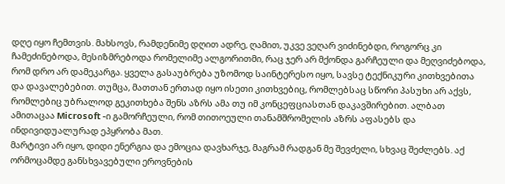დღე იყო ჩემთვის. მახსოვს, რამდენიმე დღით ადრე, ღამით, უკვე ვეღარ ვიძინებდი, როგორც კი ჩამეძინებოდა, მესიზმრებოდა რომელიმე ალგორითმი, რაც ჯერ არ მქონდა გარჩეული და მეღვიძებოდა, რომ დრო არ დამეკარგა. ყველა გასაუბრება უზომოდ საინტერესო იყო, სავსე ტექნიკური კითხვებითა და დავალებებით. თუმცა, მათთან ერთად იყო ისეთი კითხვებიც, რომლებსაც სწორი პასუხი არ აქვს, რომლებიც უბრალოდ გეკითხება შენს აზრს ამა თუ იმ კონცეფციასთან დაკავშირებით. ალბათ ამითაცაა Microsoft -ი გამორჩეული, რომ თითოეული თანამშრომელის აზრს აფასებს და ინდივიდუალურად ეპყრობა მათ.
მარტივი არ იყო, დიდი ენერგია და ემოცია დავხარჯე, მაგრამ რადგან მე შევძელი, სხვაც შეძლებს. აქ ორმოცამდე განსხვავებული ეროვნების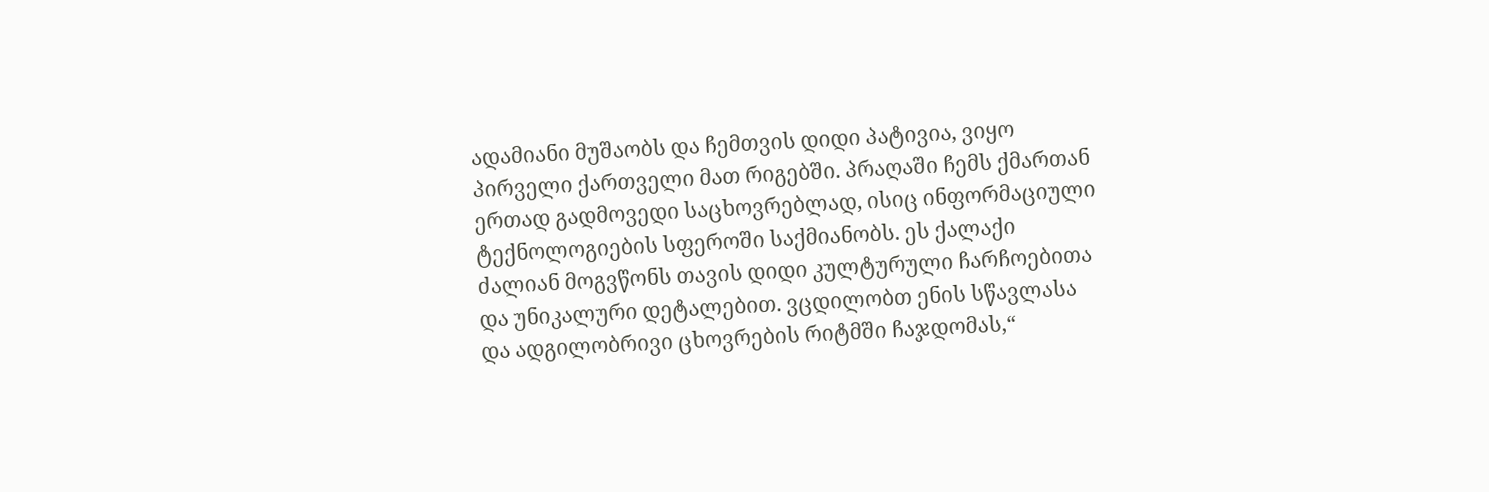ადამიანი მუშაობს და ჩემთვის დიდი პატივია, ვიყო პირველი ქართველი მათ რიგებში. პრაღაში ჩემს ქმართან ერთად გადმოვედი საცხოვრებლად, ისიც ინფორმაციული ტექნოლოგიების სფეროში საქმიანობს. ეს ქალაქი ძალიან მოგვწონს თავის დიდი კულტურული ჩარჩოებითა და უნიკალური დეტალებით. ვცდილობთ ენის სწავლასა და ადგილობრივი ცხოვრების რიტმში ჩაჯდომას,“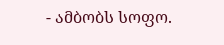- ამბობს სოფო.